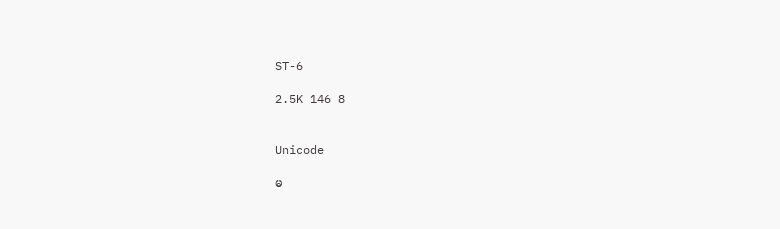ST-6

2.5K 146 8


Unicode

မ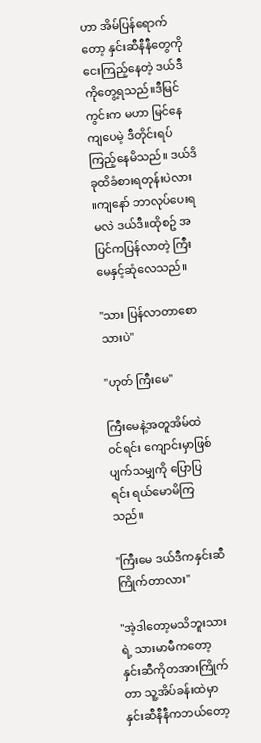ဟာ အိမ်ပြန်ရောက်တော့ နှင်းဆီနီနီတွေကို ငေးကြည့်နေတဲ့ ဒယ်ဒီကိုတွေ့ရသည်။ဒီမြင်ကွင်းက မဟာ မြင်နေကျပေမဲ့ ဒီတိုင်းရပ်ကြည့်နေမိသည်။ ဒယ်ဒိခုထိခံစားရတုန်းပဲလား ။ကျနော် ဘာလုပ်ပေးရမလဲ ဒယ်ဒီ။ထိုစဥ် အပြင်ကပြန်လာတဲ့ ကြီးမေနှင့်ဆုံလေသည်။

"သား ပြန်လာတာစော သားပဲ"

"ဟုတ် ကြီးမေ"

ကြီးမေနဲ့အတူအိမ်ထဲဝင်ရင်း ကျောင်းမှာဖြစ်ပျက်သမျှကို ပြောပြရင်း ရယ်မောမိကြသည်။

"ကြီးမေ ဒယ်ဒီကနှင်းဆီကြိုက်တာလား"

"အဲ့ဒါတော့မသိဘူးသားရဲ့ သားမာမီကတော့ နှင်းဆီကိုတအားကြိုက်တာ သူ့အိပ်ခန်းထဲမှာ နှင်းဆီနီနီကဘယ်တော့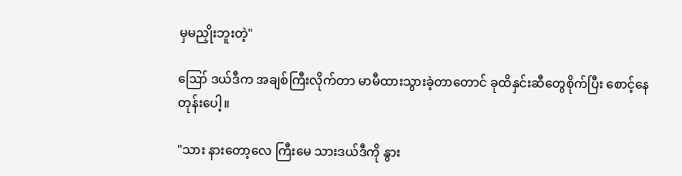မှမညှိုးဘူးတဲ့"

ဪ ဒယ်ဒီက အချစ်ကြီးလိုက်တာ မာမီထားသွားခဲ့တာတောင် ခုထိနှင်းဆီတွေစိုက်ပြီး စောင့်နေတုန်းပေါ့။

"သား နားတော့လေ ကြီးမေ သားဒယ်ဒီကို နွား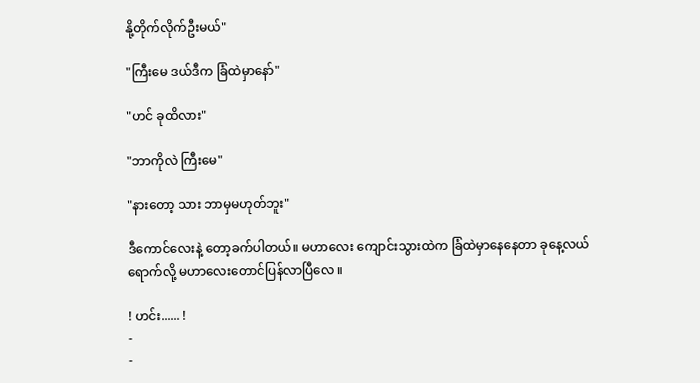နို့တိုက်လိုက်ဦးမယ်"

"ကြီးမေ ဒယ်ဒီက ခြံထဲမှာနော်"

"ဟင် ခုထိလား"

"ဘာကိုလဲ ကြီးမေ"

"နားတော့ သား ဘာမှမဟုတ်ဘူး"

ဒီကောင်လေးနဲ့ တော့ခက်ပါတယ်။ မဟာလေး ကျောင်းသွားထဲက ခြံထဲမှာနေနေတာ ခုနေ့လယ်ရောက်လို့ မဟာလေးတောင်ပြန်လာပြီလေ ။

! ဟင်း...... !
-
-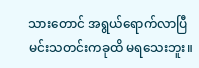သားတောင် အရွယ်ရောက်လာပြီ မင်းသတင်းကခုထိ မရသေးဘူး။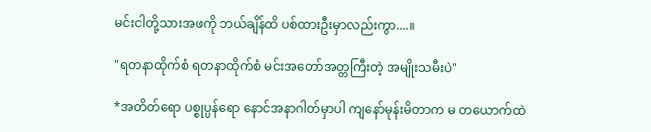မင်းငါတို့သားအဖကို ဘယ်ချိန်ထိ ပစ်ထားဦးမှာလည်းကွာ....။

"ရတနာထိုက်စံ ရတနာထိုက်စံ မင်းအတော်အတ္တကြီးတဲ့ အမျိုးသမီးပဲ"

*အတိတ်ရော ပစ္စုပ္ပန်ရော နောင်အနာဂါတ်မှာပါ ကျနော်မုန်းမိတာက မ တယောက်ထဲ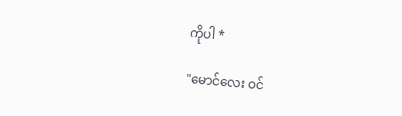ကိုပါ *

"မောင်လေး ဝင်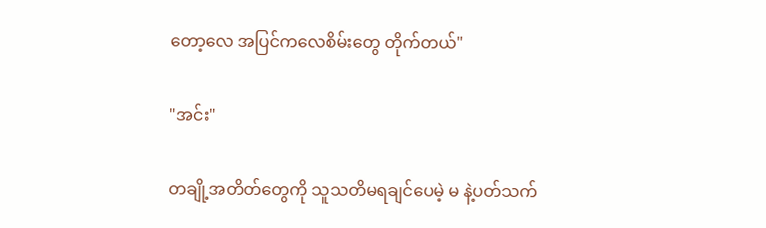တော့လေ အပြင်ကလေစိမ်းတွေ တိုက်တယ်"

"အင်း"

တချို့အတိတ်တွေကို သူသတိမရချင်ပေမဲ့ မ နဲ့ပတ်သက်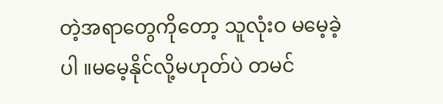တဲ့အရာတွေကိုတော့ သူလုံးဝ မမေ့ခဲ့ပါ ။မမေ့နိုင်လို့မဟုတ်ပဲ တမင်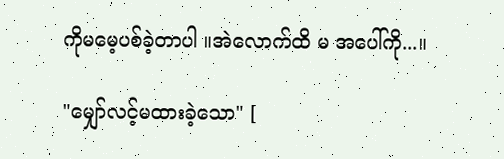ကိုမမေ့ပစ်ခဲ့တာပါ ။အဲလောက်ထိ မ အပေါ်ကို...။

"မျှော်လင့်မထားခဲ့သော" [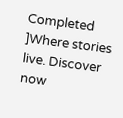Completed ]Where stories live. Discover now